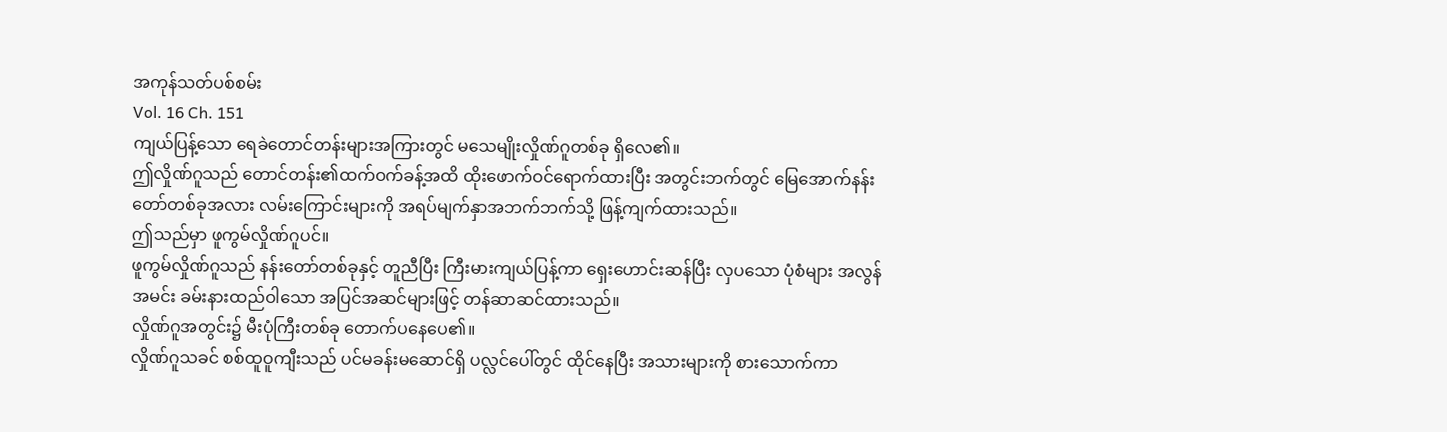အကုန်သတ်ပစ်စမ်း
Vol. 16 Ch. 151
ကျယ်ပြန့်သော ရေခဲတောင်တန်းများအကြားတွင် မသေမျိုးလှိုဏ်ဂူတစ်ခု ရှိလေ၏။
ဤလှိုဏ်ဂူသည် တောင်တန်း၏ထက်ဝက်ခန့်အထိ ထိုးဖောက်ဝင်ရောက်ထားပြီး အတွင်းဘက်တွင် မြေအောက်နန်းတော်တစ်ခုအလား လမ်းကြောင်းများကို အရပ်မျက်နှာအဘက်ဘက်သို့ ဖြန့်ကျက်ထားသည်။
ဤသည်မှာ ဖူကွမ်လှိုဏ်ဂူပင်။
ဖူကွမ်လှိုဏ်ဂူသည် နန်းတော်တစ်ခုနှင့် တူညီပြီး ကြီးမားကျယ်ပြန့်ကာ ရှေးဟောင်းဆန်ပြီး လှပသော ပုံစံများ အလွန်အမင်း ခမ်းနားထည်ဝါသော အပြင်အဆင်များဖြင့် တန်ဆာဆင်ထားသည်။
လှိုဏ်ဂူအတွင်း၌ မီးပုံကြီးတစ်ခု တောက်ပနေပေ၏။
လှိုဏ်ဂူသခင် စစ်ထူဝူကျီးသည် ပင်မခန်းမဆောင်ရှိ ပလ္လင်ပေါ်တွင် ထိုင်နေပြီး အသားများကို စားသောက်ကာ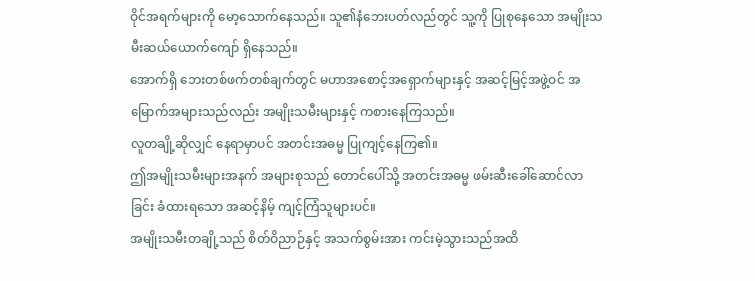ဝိုင်အရက်များကို မော့သောက်နေသည်။ သူ၏နံဘေးပတ်လည်တွင် သူ့ကို ပြုစုနေသော အမျိုးသမီးဆယ်ယောက်ကျော် ရှိနေသည်။
အောက်ရှိ ဘေးတစ်ဖက်တစ်ချက်တွင် မဟာအစောင့်အရှောက်များနှင့် အဆင့်မြင့်အဖွဲ့ဝင် အမြောက်အများသည်လည်း အမျိုးသမီးများနှင့် ကစားနေကြသည်။
လူတချို့ဆိုလျှင် နေရာမှာပင် အတင်းအဓမ္မ ပြုကျင့်နေကြ၏။
ဤအမျိုးသမီးများအနက် အများစုသည် တောင်ပေါ်သို့ အတင်းအဓမ္မ ဖမ်းဆီးခေါ်ဆောင်လာခြင်း ခံထားရသော အဆင့်နိမ့် ကျင့်ကြံသူများပင်။
အမျိုးသမီးတချို့သည် စိတ်ဝိညာဉ်နှင့် အသက်စွမ်းအား ကင်းမဲ့သွားသည်အထိ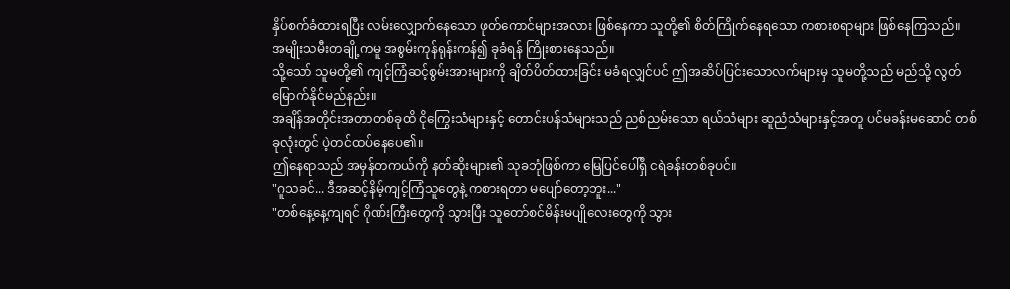နှိပ်စက်ခံထားရပြီး လမ်းလျှောက်နေသော ဖုတ်ကောင်များအလား ဖြစ်နေကာ သူတို့၏ စိတ်ကြိုက်နေရသော ကစားစရာများ ဖြစ်နေကြသည်။
အမျိုးသမီးတချို့ကမူ အစွမ်းကုန်ရုန်းကန်၍ ခုခံရန် ကြိုးစားနေသည်။
သို့သော် သူမတို့၏ ကျင့်ကြံဆင့်စွမ်းအားများကို ချိတ်ပိတ်ထားခြင်း မခံရလျှင်ပင် ဤအဆိပ်ပြင်းသောလက်များမှ သူမတို့သည် မည်သို့ လွတ်မြောက်နိုင်မည်နည်း။
အချိန်အတိုင်းအတာတစ်ခုထိ ငိုကြွေးသံများနှင့် တောင်းပန်သံများသည် ညစ်ညမ်းသော ရယ်သံများ ဆူညံသံများနှင့်အတူ ပင်မခန်းမဆောင် တစ်ခုလုံးတွင် ပဲ့တင်ထပ်နေပေ၏။
ဤနေရာသည် အမှန်တကယ်ကို နတ်ဆိုးများ၏ သုခဘုံဖြစ်ကာ မြေပြင်ပေါ်ရှိ ငရဲခန်းတစ်ခုပင်။
"ဂူသခင်... ဒီအဆင့်နိမ့်ကျင့်ကြံသူတွေနဲ့ ကစားရတာ မပျော်တော့ဘူး..."
"တစ်နေ့နေ့ကျရင် ဂိုဏ်းကြီးတွေကို သွားပြီး သူတော်စင်မိန်းမပျိုလေးတွေကို သွား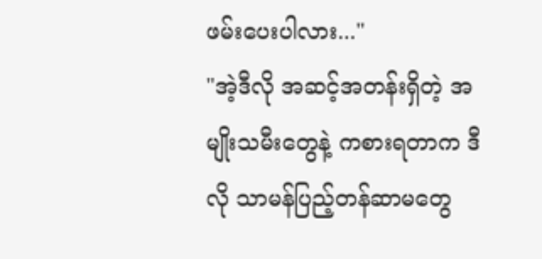ဖမ်းပေးပါလား..."
"အဲ့ဒီလို အဆင့်အတန်းရှိတဲ့ အမျိုးသမီးတွေနဲ့ ကစားရတာက ဒီလို သာမန်ပြည့်တန်ဆာမတွေ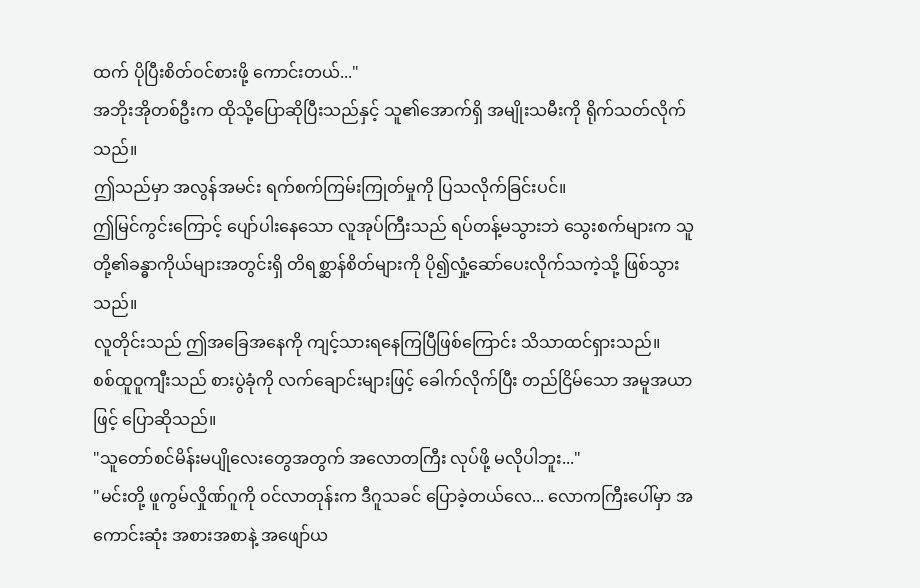ထက် ပိုပြီးစိတ်ဝင်စားဖို့ ကောင်းတယ်..."
အဘိုးအိုတစ်ဦးက ထိုသို့ပြောဆိုပြီးသည်နှင့် သူ၏အောက်ရှိ အမျိုးသမီးကို ရိုက်သတ်လိုက်သည်။
ဤသည်မှာ အလွန်အမင်း ရက်စက်ကြမ်းကြုတ်မှုကို ပြသလိုက်ခြင်းပင်။
ဤမြင်ကွင်းကြောင့် ပျော်ပါးနေသော လူအုပ်ကြီးသည် ရပ်တန့်မသွားဘဲ သွေးစက်များက သူတို့၏ခန္ဓာကိုယ်များအတွင်းရှိ တိရစ္ဆာန်စိတ်များကို ပို၍လှုံ့ဆော်ပေးလိုက်သကဲ့သို့ ဖြစ်သွားသည်။
လူတိုင်းသည် ဤအခြေအနေကို ကျင့်သားရနေကြပြီဖြစ်ကြောင်း သိသာထင်ရှားသည်။
စစ်ထူဝူကျီးသည် စားပွဲခုံကို လက်ချောင်းများဖြင့် ခေါက်လိုက်ပြီး တည်ငြိမ်သော အမူအယာဖြင့် ပြောဆိုသည်။
"သူတော်စင်မိန်းမပျိုလေးတွေအတွက် အလောတကြီး လုပ်ဖို့ မလိုပါဘူး..."
"မင်းတို့ ဖူကွမ်လှိုဏ်ဂူကို ဝင်လာတုန်းက ဒီဂူသခင် ပြောခဲ့တယ်လေ... လောကကြီးပေါ်မှာ အကောင်းဆုံး အစားအစာနဲ့ အဖျော်ယ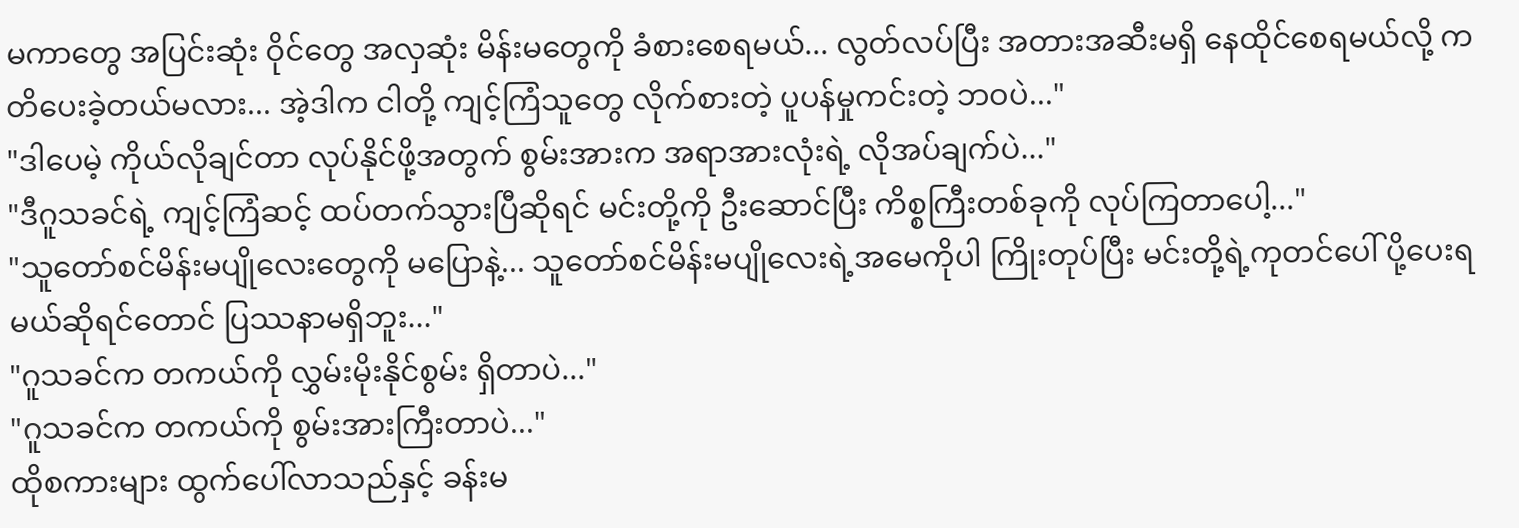မကာတွေ အပြင်းဆုံး ဝိုင်တွေ အလှဆုံး မိန်းမတွေကို ခံစားစေရမယ်... လွတ်လပ်ပြီး အတားအဆီးမရှိ နေထိုင်စေရမယ်လို့ ကတိပေးခဲ့တယ်မလား... အဲ့ဒါက ငါတို့ ကျင့်ကြံသူတွေ လိုက်စားတဲ့ ပူပန်မှုကင်းတဲ့ ဘဝပဲ..."
"ဒါပေမဲ့ ကိုယ်လိုချင်တာ လုပ်နိုင်ဖို့အတွက် စွမ်းအားက အရာအားလုံးရဲ့ လိုအပ်ချက်ပဲ..."
"ဒီဂူသခင်ရဲ့ ကျင့်ကြံဆင့် ထပ်တက်သွားပြီဆိုရင် မင်းတို့ကို ဦးဆောင်ပြီး ကိစ္စကြီးတစ်ခုကို လုပ်ကြတာပေါ့..."
"သူတော်စင်မိန်းမပျိုလေးတွေကို မပြောနဲ့... သူတော်စင်မိန်းမပျိုလေးရဲ့အမေကိုပါ ကြိုးတုပ်ပြီး မင်းတို့ရဲ့ကုတင်ပေါ် ပို့ပေးရမယ်ဆိုရင်တောင် ပြဿနာမရှိဘူး..."
"ဂူသခင်က တကယ်ကို လွှမ်းမိုးနိုင်စွမ်း ရှိတာပဲ..."
"ဂူသခင်က တကယ်ကို စွမ်းအားကြီးတာပဲ..."
ထိုစကားများ ထွက်ပေါ်လာသည်နှင့် ခန်းမ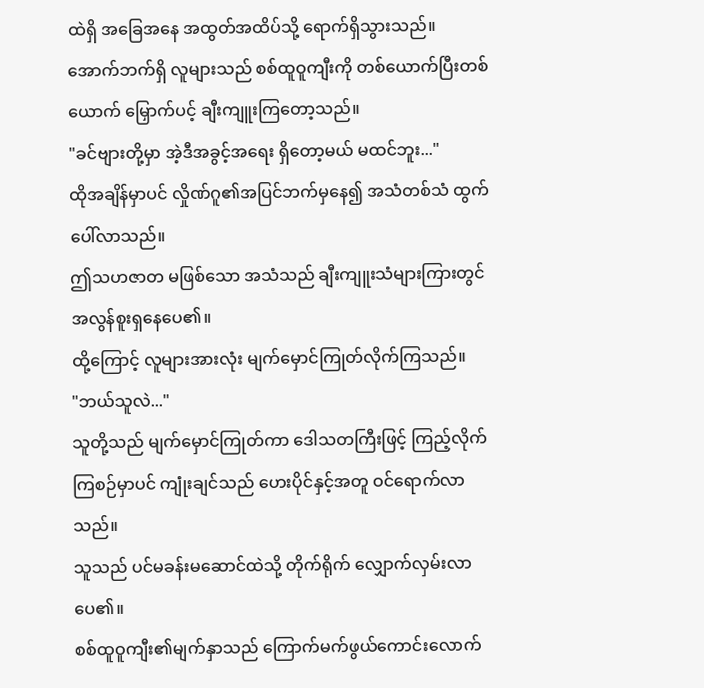ထဲရှိ အခြေအနေ အထွတ်အထိပ်သို့ ရောက်ရှိသွားသည်။
အောက်ဘက်ရှိ လူများသည် စစ်ထူဝူကျီးကို တစ်ယောက်ပြီးတစ်ယောက် မြှောက်ပင့် ချီးကျူးကြတော့သည်။
"ခင်ဗျားတို့မှာ အဲ့ဒီအခွင့်အရေး ရှိတော့မယ် မထင်ဘူး..."
ထိုအချိန်မှာပင် လှိုဏ်ဂူ၏အပြင်ဘက်မှနေ၍ အသံတစ်သံ ထွက်ပေါ်လာသည်။
ဤသဟဇာတ မဖြစ်သော အသံသည် ချီးကျူးသံများကြားတွင် အလွန်စူးရှနေပေ၏။
ထို့ကြောင့် လူများအားလုံး မျက်မှောင်ကြုတ်လိုက်ကြသည်။
"ဘယ်သူလဲ..."
သူတို့သည် မျက်မှောင်ကြုတ်ကာ ဒေါသတကြီးဖြင့် ကြည့်လိုက်ကြစဉ်မှာပင် ကျုံးချင်သည် ဟေးပိုင်နှင့်အတူ ဝင်ရောက်လာသည်။
သူသည် ပင်မခန်းမဆောင်ထဲသို့ တိုက်ရိုက် လျှောက်လှမ်းလာပေ၏။
စစ်ထူဝူကျီး၏မျက်နှာသည် ကြောက်မက်ဖွယ်ကောင်းလောက်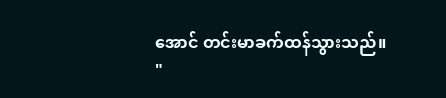အောင် တင်းမာခက်ထန်သွားသည်။
"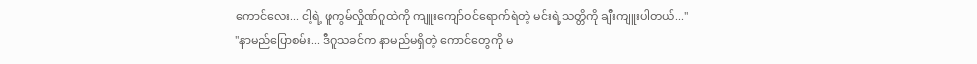ကောင်လေး... ငါ့ရဲ့ ဖူကွမ်လှိုဏ်ဂူထဲကို ကျူးကျော်ဝင်ရောက်ရဲတဲ့ မင်းရဲ့သတ္တိကို ချီးကျူးပါတယ်..."
"နာမည်ပြောစမ်း... ဒီဂူသခင်က နာမည်မရှိတဲ့ ကောင်တွေကို မ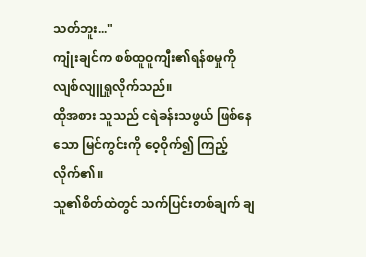သတ်ဘူး..."
ကျုံးချင်က စစ်ထူဝူကျီး၏ရန်စမှုကို လျစ်လျူရှုလိုက်သည်။
ထိုအစား သူသည် ငရဲခန်းသဖွယ် ဖြစ်နေသော မြင်ကွင်းကို ဝေ့ဝိုက်၍ ကြည့်လိုက်၏။
သူ၏စိတ်ထဲတွင် သက်ပြင်းတစ်ချက် ချ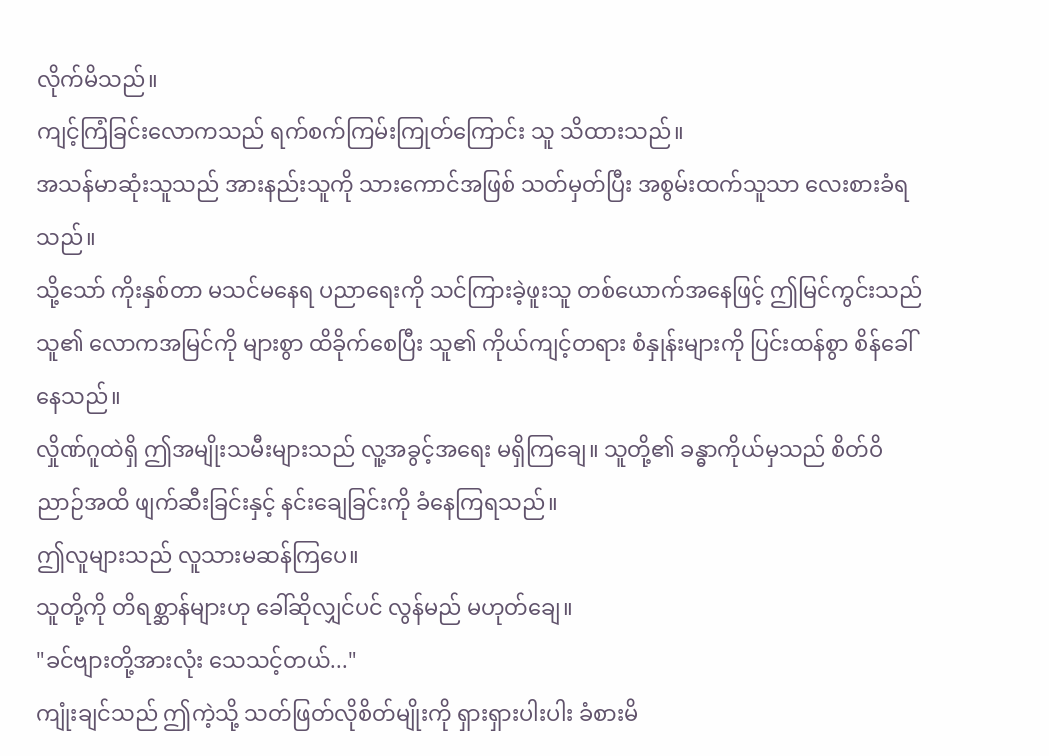လိုက်မိသည်။
ကျင့်ကြံခြင်းလောကသည် ရက်စက်ကြမ်းကြုတ်ကြောင်း သူ သိထားသည်။
အသန်မာဆုံးသူသည် အားနည်းသူကို သားကောင်အဖြစ် သတ်မှတ်ပြီး အစွမ်းထက်သူသာ လေးစားခံရသည်။
သို့သော် ကိုးနှစ်တာ မသင်မနေရ ပညာရေးကို သင်ကြားခဲ့ဖူးသူ တစ်ယောက်အနေဖြင့် ဤမြင်ကွင်းသည် သူ၏ လောကအမြင်ကို များစွာ ထိခိုက်စေပြီး သူ၏ ကိုယ်ကျင့်တရား စံနှုန်းများကို ပြင်းထန်စွာ စိန်ခေါ်နေသည်။
လှိုဏ်ဂူထဲရှိ ဤအမျိုးသမီးများသည် လူ့အခွင့်အရေး မရှိကြချေ။ သူတို့၏ ခန္ဓာကိုယ်မှသည် စိတ်ဝိညာဉ်အထိ ဖျက်ဆီးခြင်းနှင့် နင်းချေခြင်းကို ခံနေကြရသည်။
ဤလူများသည် လူသားမဆန်ကြပေ။
သူတို့ကို တိရစ္ဆာန်များဟု ခေါ်ဆိုလျှင်ပင် လွန်မည် မဟုတ်ချေ။
"ခင်ဗျားတို့အားလုံး သေသင့်တယ်..."
ကျုံးချင်သည် ဤကဲ့သို့ သတ်ဖြတ်လိုစိတ်မျိုးကို ရှားရှားပါးပါး ခံစားမိ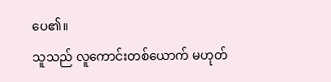ပေ၏။
သူသည် လူကောင်းတစ်ယောက် မဟုတ်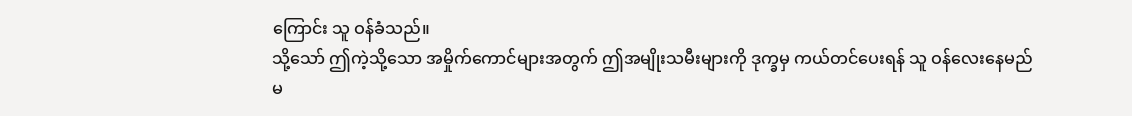ကြောင်း သူ ဝန်ခံသည်။
သို့သော် ဤကဲ့သို့သော အမှိုက်ကောင်များအတွက် ဤအမျိုးသမီးများကို ဒုက္ခမှ ကယ်တင်ပေးရန် သူ ဝန်လေးနေမည် မ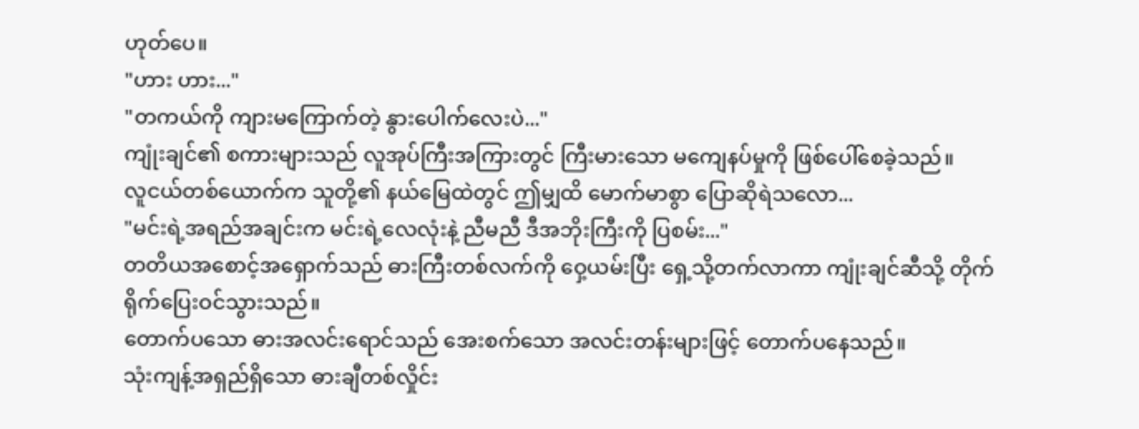ဟုတ်ပေ။
"ဟား ဟား..."
"တကယ်ကို ကျားမကြောက်တဲ့ နွားပေါက်လေးပဲ..."
ကျုံးချင်၏ စကားများသည် လူအုပ်ကြီးအကြားတွင် ကြီးမားသော မကျေနပ်မှုကို ဖြစ်ပေါ်စေခဲ့သည်။
လူငယ်တစ်ယောက်က သူတို့၏ နယ်မြေထဲတွင် ဤမျှထိ မောက်မာစွာ ပြောဆိုရဲသလော...
"မင်းရဲ့အရည်အချင်းက မင်းရဲ့လေလုံးနဲ့ ညီမညီ ဒီအဘိုးကြီးကို ပြစမ်း..."
တတိယအစောင့်အရှောက်သည် ဓားကြီးတစ်လက်ကို ဝှေ့ယမ်းပြီး ရှေ့သို့တက်လာကာ ကျုံးချင်ဆီသို့ တိုက်ရိုက်ပြေးဝင်သွားသည်။
တောက်ပသော ဓားအလင်းရောင်သည် အေးစက်သော အလင်းတန်းများဖြင့် တောက်ပနေသည်။
သုံးကျန့်အရှည်ရှိသော ဓားချီတစ်လှိုင်း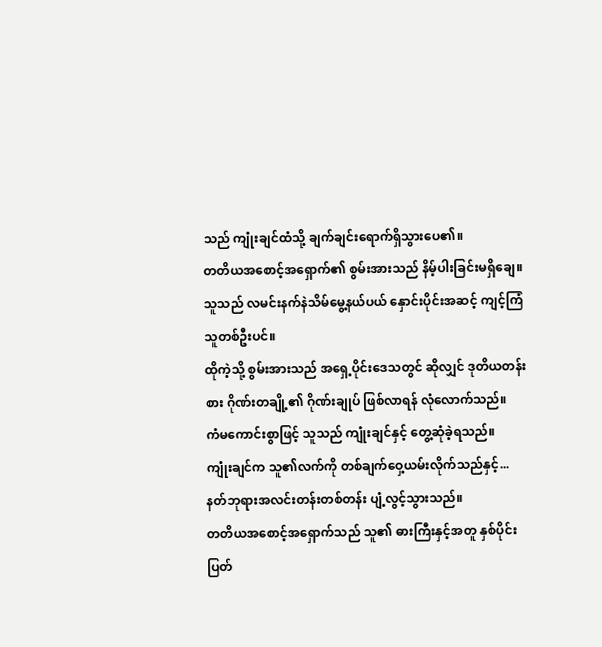သည် ကျုံးချင်ထံသို့ ချက်ချင်းရောက်ရှိသွားပေ၏။
တတိယအစောင့်အရှောက်၏ စွမ်းအားသည် နိမ့်ပါးခြင်းမရှိချေ။ သူသည် လမင်းနက်နဲသိမ်မွေ့နယ်ပယ် နှောင်းပိုင်းအဆင့် ကျင့်ကြံသူတစ်ဦးပင်။
ထိုကဲ့သို့ စွမ်းအားသည် အရှေ့ပိုင်းဒေသတွင် ဆိုလျှင် ဒုတိယတန်းစား ဂိုဏ်းတချို့၏ ဂိုဏ်းချုပ် ဖြစ်လာရန် လုံလောက်သည်။
ကံမကောင်းစွာဖြင့် သူသည် ကျုံးချင်နှင့် တွေ့ဆုံခဲ့ရသည်။
ကျုံးချင်က သူ၏လက်ကို တစ်ချက်ဝှေ့ယမ်းလိုက်သည်နှင့်...
နတ်ဘုရားအလင်းတန်းတစ်တန်း ပျံ့လွင့်သွားသည်။
တတိယအစောင့်အရှောက်သည် သူ၏ ဓားကြီးနှင့်အတူ နှစ်ပိုင်းပြတ်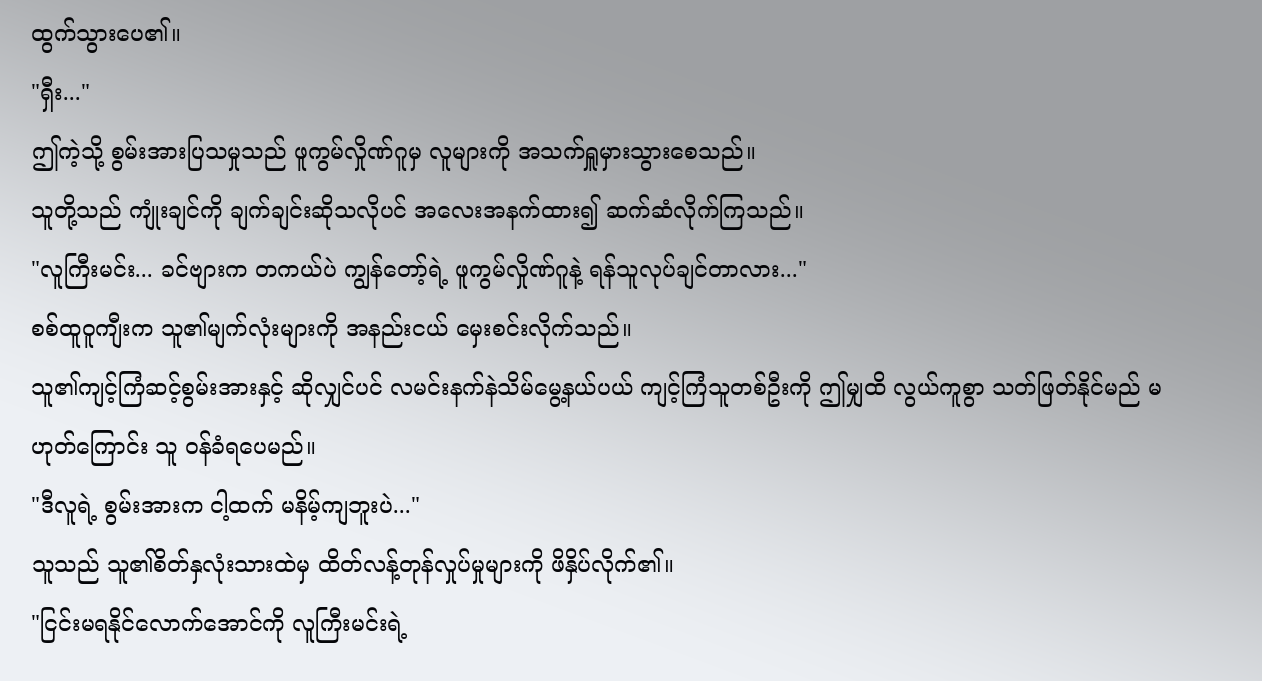ထွက်သွားပေ၏။
"ရှီး..."
ဤကဲ့သို့ စွမ်းအားပြသမှုသည် ဖူကွမ်လှိုဏ်ဂူမှ လူများကို အသက်ရှူမှားသွားစေသည်။
သူတို့သည် ကျုံးချင်ကို ချက်ချင်းဆိုသလိုပင် အလေးအနက်ထား၍ ဆက်ဆံလိုက်ကြသည်။
"လူကြီးမင်း... ခင်ဗျားက တကယ်ပဲ ကျွန်တော့်ရဲ့ ဖူကွမ်လှိုဏ်ဂူနဲ့ ရန်သူလုပ်ချင်တာလား..."
စစ်ထူဝူကျီးက သူ၏မျက်လုံးများကို အနည်းငယ် မှေးစင်းလိုက်သည်။
သူ၏ကျင့်ကြံဆင့်စွမ်းအားနှင့် ဆိုလျှင်ပင် လမင်းနက်နဲသိမ်မွေ့နယ်ပယ် ကျင့်ကြံသူတစ်ဦးကို ဤမျှထိ လွယ်ကူစွာ သတ်ဖြတ်နိုင်မည် မဟုတ်ကြောင်း သူ ဝန်ခံရပေမည်။
"ဒီလူရဲ့ စွမ်းအားက ငါ့ထက် မနိမ့်ကျဘူးပဲ..."
သူသည် သူ၏စိတ်နှလုံးသားထဲမှ ထိတ်လန့်တုန်လှုပ်မှုများကို ဖိနှိပ်လိုက်၏။
"ငြင်းမရနိုင်လောက်အောင်ကို လူကြီးမင်းရဲ့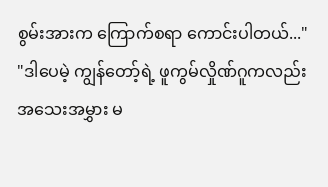စွမ်းအားက ကြောက်စရာ ကောင်းပါတယ်..."
"ဒါပေမဲ့ ကျွန်တော့်ရဲ့ ဖူကွမ်လှိုဏ်ဂူကလည်း အသေးအမွှား မ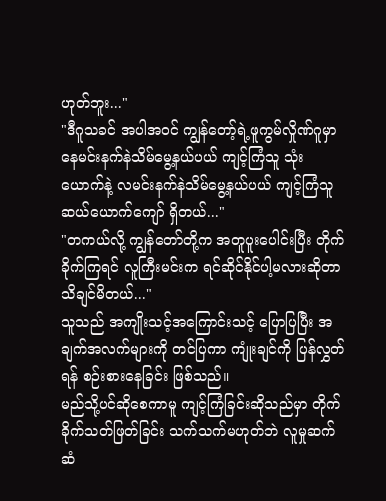ဟုတ်ဘူး..."
"ဒီဂူသခင် အပါအဝင် ကျွန်တော့်ရဲ့ဖူကွမ်လှိုဏ်ဂူမှာ နေမင်းနက်နဲသိမ်မွေ့နယ်ပယ် ကျင့်ကြံသူ သုံးယောက်နဲ့ လမင်းနက်နဲသိမ်မွေ့နယ်ပယ် ကျင့်ကြံသူ ဆယ်ယောက်ကျော် ရှိတယ်..."
"တကယ်လို့ ကျွန်တော်တို့က အတူပူးပေါင်းပြီး တိုက်ခိုက်ကြရင် လူကြီးမင်းက ရင်ဆိုင်နိုင်ပါ့မလားဆိုတာ သိချင်မိတယ်..."
သူသည် အကျိုးသင့်အကြောင်းသင့် ပြောပြပြီး အချက်အလက်များကို တင်ပြကာ ကျုံးချင်ကို ပြန်လွှတ်ရန် စဉ်းစားနေခြင်း ဖြစ်သည်။
မည်သို့ပင်ဆိုစေကာမူ ကျင့်ကြံခြင်းဆိုသည်မှာ တိုက်ခိုက်သတ်ဖြတ်ခြင်း သက်သက်မဟုတ်ဘဲ လူမှုဆက်ဆံ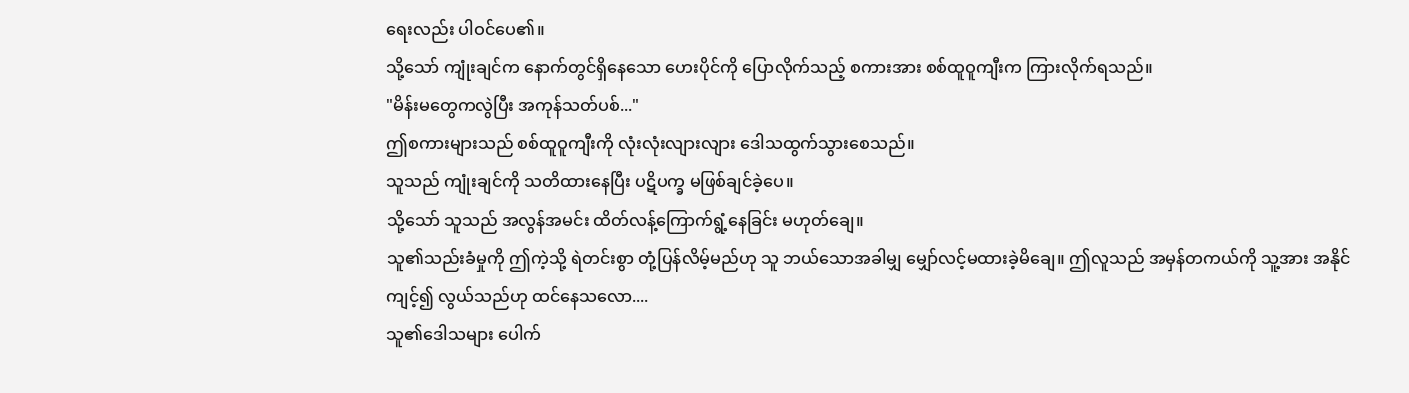ရေးလည်း ပါဝင်ပေ၏။
သို့သော် ကျုံးချင်က နောက်တွင်ရှိနေသော ဟေးပိုင်ကို ပြောလိုက်သည့် စကားအား စစ်ထူဝူကျီးက ကြားလိုက်ရသည်။
"မိန်းမတွေကလွဲပြီး အကုန်သတ်ပစ်..."
ဤစကားများသည် စစ်ထူဝူကျီးကို လုံးလုံးလျားလျား ဒေါသထွက်သွားစေသည်။
သူသည် ကျုံးချင်ကို သတိထားနေပြီး ပဋိပက္ခ မဖြစ်ချင်ခဲ့ပေ။
သို့သော် သူသည် အလွန်အမင်း ထိတ်လန့်ကြောက်ရွံ့နေခြင်း မဟုတ်ချေ။
သူ၏သည်းခံမှုကို ဤကဲ့သို့ ရဲတင်းစွာ တုံ့ပြန်လိမ့်မည်ဟု သူ ဘယ်သောအခါမျှ မျှော်လင့်မထားခဲ့မိချေ။ ဤလူသည် အမှန်တကယ်ကို သူ့အား အနိုင်ကျင့်၍ လွယ်သည်ဟု ထင်နေသလော....
သူ၏ဒေါသများ ပေါက်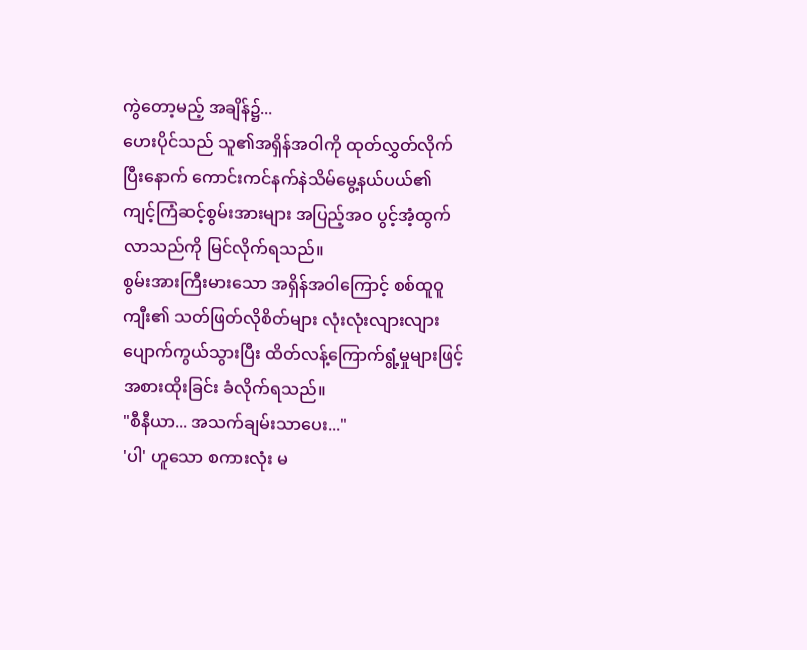ကွဲတော့မည့် အချိန်၌...
ဟေးပိုင်သည် သူ၏အရှိန်အဝါကို ထုတ်လွှတ်လိုက်ပြီးနောက် ကောင်းကင်နက်နဲသိမ်မွေ့နယ်ပယ်၏ ကျင့်ကြံဆင့်စွမ်းအားများ အပြည့်အဝ ပွင့်အံ့ထွက်လာသည်ကို မြင်လိုက်ရသည်။
စွမ်းအားကြီးမားသော အရှိန်အဝါကြောင့် စစ်ထူဝူကျီး၏ သတ်ဖြတ်လိုစိတ်များ လုံးလုံးလျားလျား ပျောက်ကွယ်သွားပြီး ထိတ်လန့်ကြောက်ရွံ့မှုများဖြင့် အစားထိုးခြင်း ခံလိုက်ရသည်။
"စီနီယာ... အသက်ချမ်းသာပေး..."
'ပါ' ဟူသော စကားလုံး မ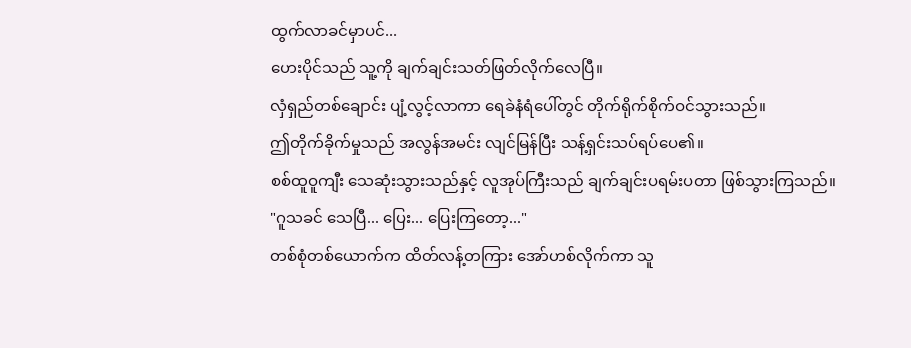ထွက်လာခင်မှာပင်...
ဟေးပိုင်သည် သူ့ကို ချက်ချင်းသတ်ဖြတ်လိုက်လေပြီ။
လှံရှည်တစ်ချောင်း ပျံ့လွင့်လာကာ ရေခဲနံရံပေါ်တွင် တိုက်ရိုက်စိုက်ဝင်သွားသည်။
ဤတိုက်ခိုက်မှုသည် အလွန်အမင်း လျင်မြန်ပြီး သန့်ရှင်းသပ်ရပ်ပေ၏။
စစ်ထူဝူကျီး သေဆုံးသွားသည်နှင့် လူအုပ်ကြီးသည် ချက်ချင်းပရမ်းပတာ ဖြစ်သွားကြသည်။
"ဂူသခင် သေပြီ... ပြေး... ပြေးကြတော့..."
တစ်စုံတစ်ယောက်က ထိတ်လန့်တကြား အော်ဟစ်လိုက်ကာ သူ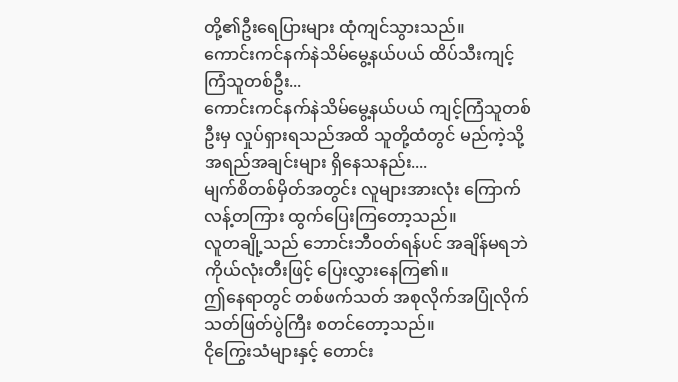တို့၏ဦးရေပြားများ ထုံကျင်သွားသည်။
ကောင်းကင်နက်နဲသိမ်မွေ့နယ်ပယ် ထိပ်သီးကျင့်ကြံသူတစ်ဦး...
ကောင်းကင်နက်နဲသိမ်မွေ့နယ်ပယ် ကျင့်ကြံသူတစ်ဦးမှ လှုပ်ရှားရသည်အထိ သူတို့ထံတွင် မည်ကဲ့သို့အရည်အချင်းများ ရှိနေသနည်း....
မျက်စိတစ်မှိတ်အတွင်း လူများအားလုံး ကြောက်လန့်တကြား ထွက်ပြေးကြတော့သည်။
လူတချို့သည် ဘောင်းဘီဝတ်ရန်ပင် အချိန်မရဘဲ ကိုယ်လုံးတီးဖြင့် ပြေးလွှားနေကြ၏။
ဤနေရာတွင် တစ်ဖက်သတ် အစုလိုက်အပြုံလိုက် သတ်ဖြတ်ပွဲကြီး စတင်တော့သည်။
ငိုကြွေးသံများနှင့် တောင်း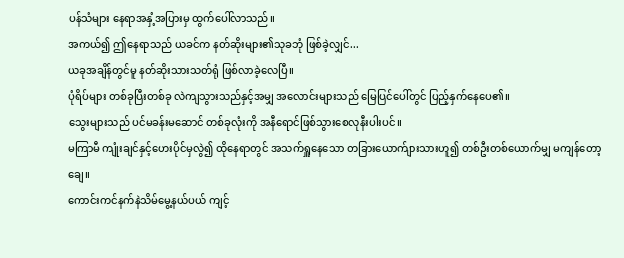ပန်သံများ နေရာအနှံ့အပြားမှ ထွက်ပေါ်လာသည်။
အကယ်၍ ဤနေရာသည် ယခင်က နတ်ဆိုးများ၏သုခဘုံ ဖြစ်ခဲ့လျှင်...
ယခုအချိန်တွင်မူ နတ်ဆိုးသားသတ်ရုံ ဖြစ်လာခဲ့လေပြီ။
ပုံရိပ်များ တစ်ခုပြီးတစ်ခု လဲကျသွားသည်နှင့်အမျှ အလောင်းများသည် မြေပြင်ပေါ်တွင် ပြည့်နှက်နေပေ၏။
သွေးများသည် ပင်မခန်းမဆောင် တစ်ခုလုံးကို အနီရောင်ဖြစ်သွားစေလုနီးပါးပင်။
မကြာမီ ကျုံးချင်နှင့်ဟေးပိုင်မှလွဲ၍ ထိုနေရာတွင် အသက်ရှူနေသော တခြားယောက်ျားသားဟူ၍ တစ်ဦးတစ်ယောက်မျှ မကျန်တော့ချေ။
ကောင်းကင်နက်နဲသိမ်မွေ့နယ်ပယ် ကျင့်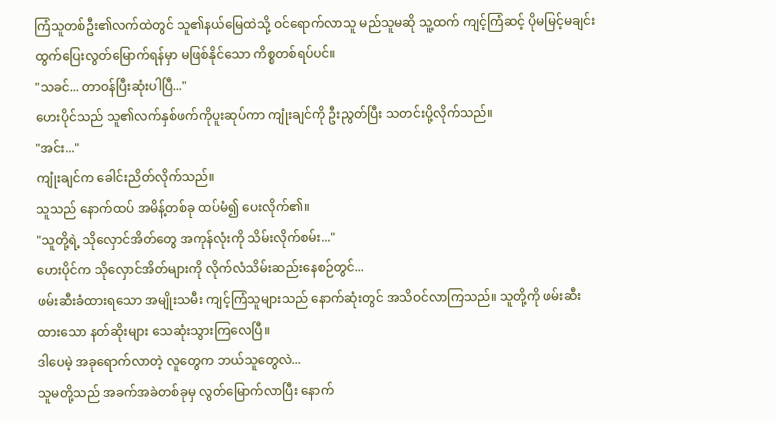ကြံသူတစ်ဦး၏လက်ထဲတွင် သူ၏နယ်မြေထဲသို့ ဝင်ရောက်လာသူ မည်သူမဆို သူ့ထက် ကျင့်ကြံဆင့် ပိုမမြင့်မချင်း ထွက်ပြေးလွတ်မြောက်ရန်မှာ မဖြစ်နိုင်သော ကိစ္စတစ်ရပ်ပင်။
"သခင်... တာဝန်ပြီးဆုံးပါပြီ..."
ဟေးပိုင်သည် သူ၏လက်နှစ်ဖက်ကိုပူးဆုပ်ကာ ကျုံးချင်ကို ဦးညွတ်ပြီး သတင်းပို့လိုက်သည်။
"အင်း..."
ကျုံးချင်က ခေါင်းညိတ်လိုက်သည်။
သူသည် နောက်ထပ် အမိန့်တစ်ခု ထပ်မံ၍ ပေးလိုက်၏။
"သူတို့ရဲ့ သိုလှောင်အိတ်တွေ အကုန်လုံးကို သိမ်းလိုက်စမ်း..."
ဟေးပိုင်က သိုလှောင်အိတ်များကို လိုက်လံသိမ်းဆည်းနေစဉ်တွင်...
ဖမ်းဆီးခံထားရသော အမျိုးသမီး ကျင့်ကြံသူများသည် နောက်ဆုံးတွင် အသိဝင်လာကြသည်။ သူတို့ကို ဖမ်းဆီးထားသော နတ်ဆိုးများ သေဆုံးသွားကြလေပြီ။
ဒါပေမဲ့ အခုရောက်လာတဲ့ လူတွေက ဘယ်သူတွေလဲ...
သူမတို့သည် အခက်အခဲတစ်ခုမှ လွတ်မြောက်လာပြီး နောက်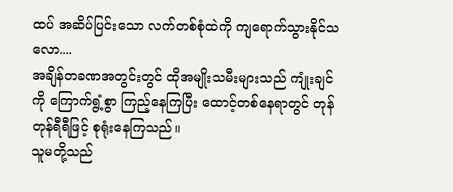ထပ် အဆိပ်ပြင်းသော လက်တစ်စုံထဲကို ကျရောက်သွားနိုင်သလော....
အချိန်တခဏအတွင်းတွင် ထိုအမျိုးသမီးများသည် ကျုံးချင်ကို ကြောက်ရွံ့စွာ ကြည့်နေကြပြီး ထောင့်တစ်နေရာတွင် တုန်တုန်ရီရီဖြင့် စုရုံးနေကြသည်။
သူမတို့သည်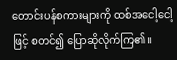တောင်းပန်စကားများကို ထစ်အငေါ့ငေါ့ဖြင့် စတင်၍ ပြောဆိုလိုက်ကြ၏။